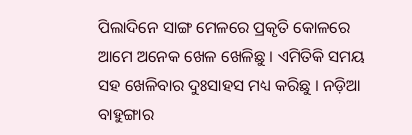ପିଲାଦିନେ ସାଙ୍ଗ ମେଳରେ ପ୍ରକୃତି କୋଳରେ ଆମେ ଅନେକ ଖେଳ ଖେଳିଛୁ । ଏମିତିକି ସମୟ ସହ ଖେଳିବାର ଦୁଃସାହସ ମଧ୍ୟ କରିଛୁ । ନଡ଼ିଆ ବାହୁଙ୍ଗାର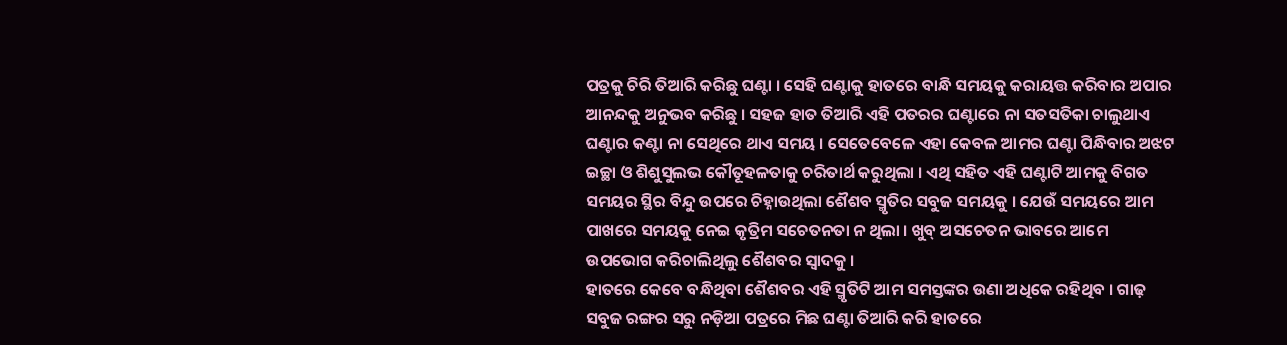ପତ୍ରକୁ ଚିରି ତିଆରି କରିଛୁ ଘଣ୍ଟା । ସେହି ଘଣ୍ଟାକୁ ହାତରେ ବାନ୍ଧି ସମୟକୁ କରାୟତ୍ତ କରିବାର ଅପାର ଆନନ୍ଦକୁ ଅନୁଭବ କରିଛୁ । ସହଜ ହାତ ତିଆରି ଏହି ପତରର ଘଣ୍ଟାରେ ନା ସତସତିକା ଚାଲୁଥାଏ ଘଣ୍ଟାର କଣ୍ଟା ନା ସେଥିରେ ଥାଏ ସମୟ । ସେତେବେଳେ ଏହା କେବଳ ଆମର ଘଣ୍ଟା ପିନ୍ଧିବାର ଅଝଟ ଇଚ୍ଛା ଓ ଶିଶୁସୁଲଭ କୌତୂହଳତାକୁ ଚରିତାର୍ଥ କରୁଥିଲା । ଏଥି ସହିତ ଏହି ଘଣ୍ଟାଟି ଆମକୁ ବିଗତ ସମୟର ସ୍ଥିର ବିନ୍ଦୁ ଉପରେ ଚିହ୍ନାଉଥିଲା ଶୈଶବ ସ୍ମୃତିର ସବୁଜ ସମୟକୁ । ଯେଉଁ ସମୟରେ ଆମ ପାଖରେ ସମୟକୁ ନେଇ କୃତ୍ରିମ ସଚେତନତା ନ ଥିଲା । ଖୁବ୍ ଅସଚେତନ ଭାବରେ ଆମେ ଉପଭୋଗ କରିଚାଲିଥିଲୁ ଶୈଶବର ସ୍ୱାଦକୁ ।
ହାତରେ କେବେ ବନ୍ଧିଥିବା ଶୈଶବର ଏହି ସ୍ମୃତିଟି ଆମ ସମସ୍ତଙ୍କର ଉଣା ଅଧିକେ ରହିଥିବ । ଗାଢ଼ ସବୁଜ ରଙ୍ଗର ସରୁ ନଡ଼ିଆ ପତ୍ରରେ ମିଛ ଘଣ୍ଟା ତିଆରି କରି ହାତରେ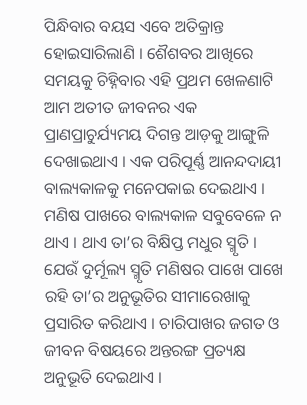ପିନ୍ଧିବାର ବୟସ ଏବେ ଅତିକ୍ରାନ୍ତ ହୋଇସାରିଲାଣି । ଶୈଶବର ଆଖିରେ ସମୟକୁ ଚିହ୍ନିବାର ଏହି ପ୍ରଥମ ଖେଳଣାଟି ଆମ ଅତୀତ ଜୀବନର ଏକ ପ୍ରାଣପ୍ରାଚୁର୍ଯ୍ୟମୟ ଦିଗନ୍ତ ଆଡ଼କୁ ଆଙ୍ଗୁଳି ଦେଖାଇଥାଏ । ଏକ ପରିପୂର୍ଣ୍ଣ ଆନନ୍ଦଦାୟୀ ବାଲ୍ୟକାଳକୁ ମନେପକାଇ ଦେଇଥାଏ । ମଣିଷ ପାଖରେ ବାଲ୍ୟକାଳ ସବୁବେଳେ ନ ଥାଏ । ଥାଏ ତା’ର ବିକ୍ଷିପ୍ତ ମଧୁର ସ୍ମୃତି । ଯେଉଁ ଦୁର୍ମୂଲ୍ୟ ସ୍ମୃତି ମଣିଷର ପାଖେ ପାଖେ ରହି ତା’ର ଅନୁଭୂତିର ସୀମାରେଖାକୁ ପ୍ରସାରିତ କରିଥାଏ । ଚାରିପାଖର ଜଗତ ଓ ଜୀବନ ବିଷୟରେ ଅନ୍ତରଙ୍ଗ ପ୍ରତ୍ୟକ୍ଷ ଅନୁଭୂତି ଦେଇଥାଏ ।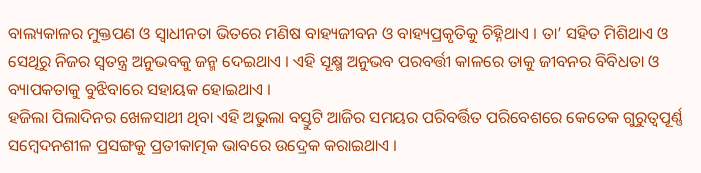ବାଲ୍ୟକାଳର ମୁକ୍ତପଣ ଓ ସ୍ୱାଧୀନତା ଭିତରେ ମଣିଷ ବାହ୍ୟଜୀବନ ଓ ବାହ୍ୟପ୍ରକୃତିକୁ ଚିହ୍ନିଥାଏ । ତା’ ସହିତ ମିଶିଥାଏ ଓ ସେଥିରୁ ନିଜର ସ୍ୱତନ୍ତ୍ର ଅନୁଭବକୁ ଜନ୍ମ ଦେଇଥାଏ । ଏହି ସୂକ୍ଷ୍ମ ଅନୁଭବ ପରବର୍ତ୍ତୀ କାଳରେ ତାକୁ ଜୀବନର ବିବିଧତା ଓ ବ୍ୟାପକତାକୁ ବୁଝିବାରେ ସହାୟକ ହୋଇଥାଏ ।
ହଜିଲା ପିଲାଦିନର ଖେଳସାଥୀ ଥିବା ଏହି ଅଭୁଲା ବସ୍ତୁଟି ଆଜିର ସମୟର ପରିବର୍ତ୍ତିତ ପରିବେଶରେ କେତେକ ଗୁରୁତ୍ୱପୂର୍ଣ୍ଣ ସମ୍ୱେଦନଶୀଳ ପ୍ରସଙ୍ଗକୁ ପ୍ରତୀକାତ୍ମକ ଭାବରେ ଉଦ୍ରେକ କରାଇଥାଏ ।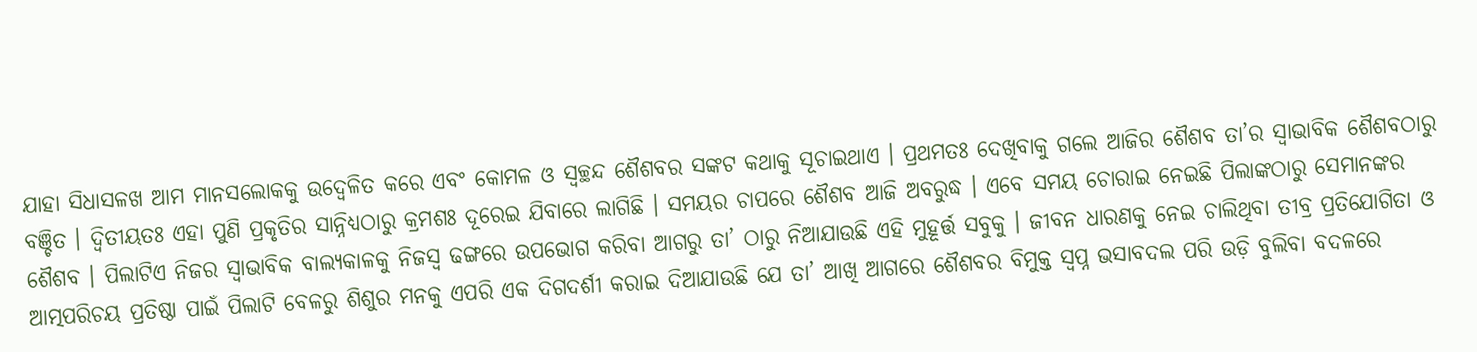ଯାହା ସିଧାସଳଖ ଆମ ମାନସଲୋକକୁ ଉଦ୍ବେଳିତ କରେ ଏବଂ କୋମଳ ଓ ସ୍ୱଚ୍ଛନ୍ଦ ଶୈଶବର ସଙ୍କଟ କଥାକୁ ସୂଚାଇଥାଏ । ପ୍ରଥମତଃ ଦେଖିବାକୁ ଗଲେ ଆଜିର ଶୈଶବ ତା’ର ସ୍ୱାଭାବିକ ଶୈଶବଠାରୁ ବଞ୍ଚିତ । ଦ୍ୱିତୀୟତଃ ଏହା ପୁଣି ପ୍ରକୃତିର ସାନ୍ନିଧ୍ୟଠାରୁ କ୍ରମଶଃ ଦୂରେଇ ଯିବାରେ ଲାଗିଛି । ସମୟର ଚାପରେ ଶୈଶବ ଆଜି ଅବରୁଦ୍ଧ । ଏବେ ସମୟ ଚୋରାଇ ନେଇଛି ପିଲାଙ୍କଠାରୁ ସେମାନଙ୍କର ଶୈଶବ । ପିଲାଟିଏ ନିଜର ସ୍ୱାଭାବିକ ବାଲ୍ୟକାଳକୁ ନିଜସ୍ୱ ଢଙ୍ଗରେ ଉପଭୋଗ କରିବା ଆଗରୁ ତା’ ଠାରୁ ନିଆଯାଉଛି ଏହି ମୁହୂର୍ତ୍ତ ସବୁକୁ । ଜୀବନ ଧାରଣକୁ ନେଇ ଚାଲିଥିବା ତୀବ୍ର ପ୍ରତିଯୋଗିତା ଓ ଆତ୍ମପରିଚୟ ପ୍ରତିଷ୍ଠା ପାଇଁ ପିଲାଟି ବେଳରୁ ଶିଶୁର ମନକୁ ଏପରି ଏକ ଦିଗଦର୍ଶୀ କରାଇ ଦିଆଯାଉଛି ଯେ ତା’ ଆଖି ଆଗରେ ଶୈଶବର ବିମୁକ୍ତ ସ୍ୱପ୍ନ ଭସାବଦଲ ପରି ଉଡ଼ି ବୁଲିବା ବଦଳରେ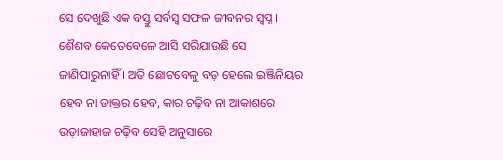ସେ ଦେଖୁଛି ଏକ ବସ୍ତୁ ସର୍ବସ୍ୱ ସଫଳ ଜୀବନର ସ୍ୱପ୍ନ । ଶୈଶବ କେତେବେଳେ ଆସି ସରିଯାଉଛି ସେ ଜାଣିପାରୁନାହିଁ । ଅତି ଛୋଟବେଳୁ ବଡ଼ ହେଲେ ଇଞ୍ଜିନିୟର ହେବ ନା ଡାକ୍ତର ହେବ, କାର ଚଢ଼ିବ ନା ଆକାଶରେ ଉଡ଼ାଜାହାଜ ଚଢ଼ିବ ସେହି ଅନୁସାରେ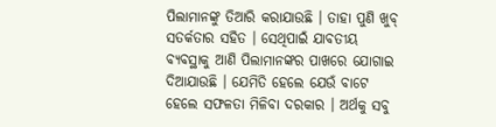ପିଲାମାନଙ୍କୁ ତିଆରି କରାଯାଉଛି । ତାହା ପୁଣି ଖୁବ୍ ସତର୍କତାର ସହିତ । ସେଥିପାଇଁ ଯାବତୀୟ ବ୍ୟବସ୍ଥାକୁ ଆଣି ପିଲାମାନଙ୍କର ପାଖରେ ଯୋଗାଇ ଦିଆଯାଉଛି । ଯେମିତି ହେଲେ ଯେଉଁ ବାଟେ ହେଲେ ସଫଳତା ମିଳିବା ଦରକାର । ଅର୍ଥକୁ ସବୁ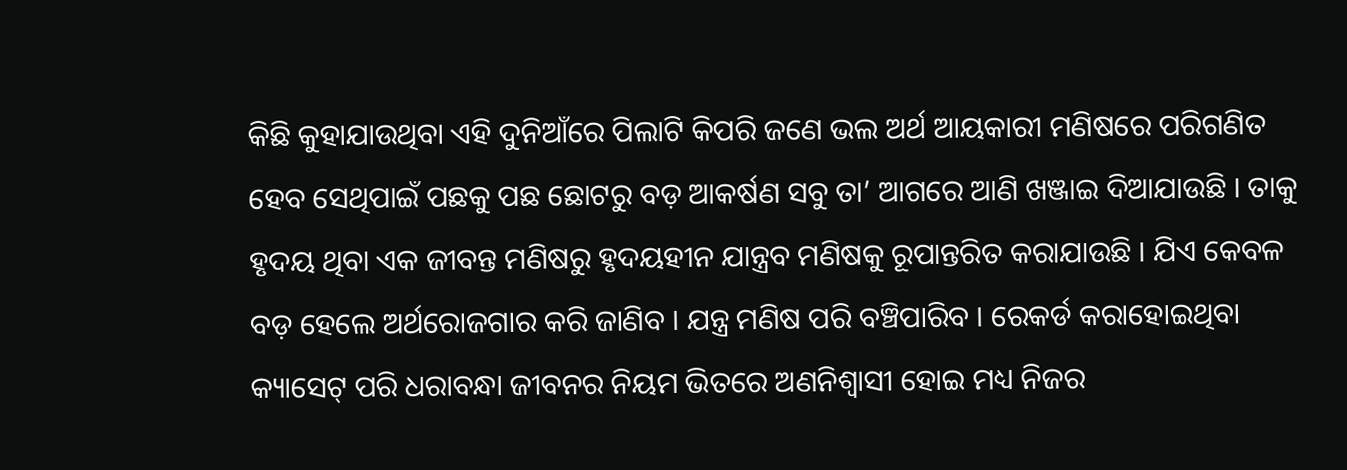କିଛି କୁହାଯାଉଥିବା ଏହି ଦୁନିଆଁରେ ପିଲାଟି କିପରି ଜଣେ ଭଲ ଅର୍ଥ ଆୟକାରୀ ମଣିଷରେ ପରିଗଣିତ ହେବ ସେଥିପାଇଁ ପଛକୁ ପଛ ଛୋଟରୁ ବଡ଼ ଆକର୍ଷଣ ସବୁ ତା’ ଆଗରେ ଆଣି ଖଞ୍ଜାଇ ଦିଆଯାଉଛି । ତାକୁ ହୃଦୟ ଥିବା ଏକ ଜୀବନ୍ତ ମଣିଷରୁ ହୃଦୟହୀନ ଯାନ୍ତ୍ରବ ମଣିଷକୁ ରୂପାନ୍ତରିତ କରାଯାଉଛି । ଯିଏ କେବଳ ବଡ଼ ହେଲେ ଅର୍ଥରୋଜଗାର କରି ଜାଣିବ । ଯନ୍ତ୍ର ମଣିଷ ପରି ବଞ୍ଚିପାରିବ । ରେକର୍ଡ କରାହୋଇଥିବା କ୍ୟାସେଟ୍ ପରି ଧରାବନ୍ଧା ଜୀବନର ନିୟମ ଭିତରେ ଅଣନିଶ୍ୱାସୀ ହୋଇ ମଧ୍ୟ ନିଜର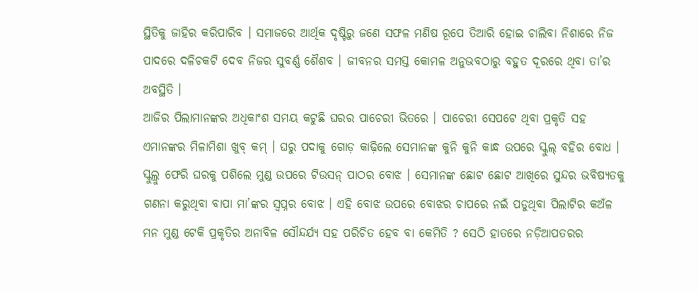ସ୍ଥିତିକୁ ଜାହିର କରିପାରିବ । ସମାଜରେ ଆର୍ଥିକ ଦୃଷ୍ଟିରୁ ଜଣେ ସଫଳ ମଣିଷ ରୂପେ ତିଆରି ହୋଇ ଚାଲିବା ନିଶାରେ ନିଜ ପାଦରେ ଦଳିଚକଟି ଦେବ ନିଜର ସୁବର୍ଣ୍ଣ ଶୈଶବ । ଜୀବନର ସମସ୍ତ କୋମଳ ଅନୁଭବଠାରୁ ବହୁତ ଦୂରରେ ଥିବା ତା’ର ଅବସ୍ଥିତି ।
ଆଜିର ପିଲାମାନଙ୍କର ଅଧିକାଂଶ ସମୟ କଟୁଛି ଘରର ପାଚେରୀ ଭିତରେ । ପାଚେରୀ ସେପଟେ ଥିବା ପ୍ରକୃତି ସହ ଏମାନଙ୍କର ମିଳାମିଶା ଖୁବ୍ କମ୍ । ଘରୁ ପଦାକୁ ଗୋଡ଼ କାଢ଼ିଲେ ସେମାନଙ୍କ କୁନି କୁନି କାନ୍ଧ ଉପରେ ସ୍କୁଲ୍ ବହିର ବୋଧ । ସ୍କୁଲ୍ରୁ ଫେରି ଘରକୁ ପଶିଲେ ମୁଣ୍ଡ ଉପରେ ଟିଉସନ୍ ପାଠର ବୋଝ । ସେମାନଙ୍କ ଛୋଟ ଛୋଟ ଆଖିରେ ସୁନ୍ଦର ଭବିଷ୍ୟତକୁ ଗଣନା କରୁଥିବା ବାପା ମା’ଙ୍କର ସ୍ୱପ୍ନର ବୋଝ । ଏହି ବୋଝ ଉପରେ ବୋଝର ଚାପରେ ନଇଁ ପଡୁଥିବା ପିଲାଟିର କଅଁଳ ମନ ମୁଣ୍ଡ ଟେକି ପ୍ରକୃତିର ଅନାବିଳ ସୌନ୍ଦର୍ଯ୍ୟ ସହ ପରିଚିତ ହେବ ବା କେମିତି ? ସେଠି ହାତରେ ନଡ଼ିଆପତରର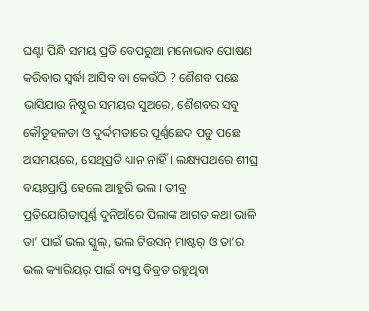ଘଣ୍ଟା ପିନ୍ଧି ସମୟ ପ୍ରତି ବେପରୁଆ ମନୋଭାବ ପୋଷଣ କରିବାର ସ୍ୱର୍ଦ୍ଧା ଆସିବ ବା କେଉଁଠି ? ଶୈଶବ ପଛେ ଭାସିଯାଉ ନିଷ୍ଠୁର ସମୟର ସୁଅରେ, ଶୈଶବର ସବୁ କୌତୂହଳତା ଓ ଦୁର୍ଦ୍ଦମତାରେ ପୂର୍ଣ୍ଣଛେଦ ପଡୁ ପଛେ ଅସମୟରେ, ସେଥିପ୍ରତି ଧ୍ୟାନ ନାହିଁ । ଲକ୍ଷ୍ୟପଥରେ ଶୀଘ୍ର ବୟଃପ୍ରାପ୍ତି ହେଲେ ଆହୁରି ଭଲ । ତୀବ୍ର ପ୍ରତିଯୋଗିତାପୂର୍ଣ୍ଣ ଦୁନିଆଁରେ ପିଲାଙ୍କ ଆଗତ କଥା ଭାଳି ତା’ ପାଇଁ ଭଲ ସ୍କୁଲ୍, ଭଲ ଟିଉସନ୍ ମାଷ୍ଟର୍ ଓ ତା’ର ଭଲ କ୍ୟାରିୟର୍ ପାଇଁ ବ୍ୟସ୍ତ ବିବ୍ରତ ରହୁଥିବା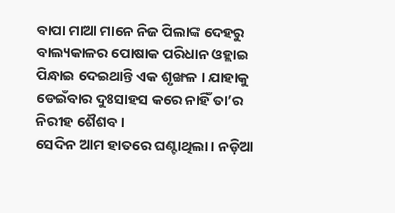ବାପା ମାଆ ମାନେ ନିଜ ପିଲାଙ୍କ ଦେହରୁ ବାଲ୍ୟକାଳର ପୋଷାକ ପରିଧାନ ଓହ୍ଲାଇ ପିନ୍ଧାଇ ଦେଇଥାନ୍ତି ଏକ ଶୃଙ୍ଖଳ । ଯାହାକୁ ଡେଇଁବାର ଦୁଃସାହସ କରେ ନାହିଁ ତା’ର ନିରୀହ ଶୈଶବ ।
ସେଦିନ ଆମ ହାତରେ ଘଣ୍ଟାଥିଲା । ନଡ଼ିଆ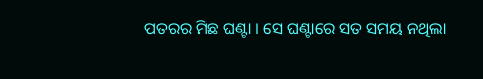ପତରର ମିଛ ଘଣ୍ଟା । ସେ ଘଣ୍ଟାରେ ସତ ସମୟ ନଥିଲା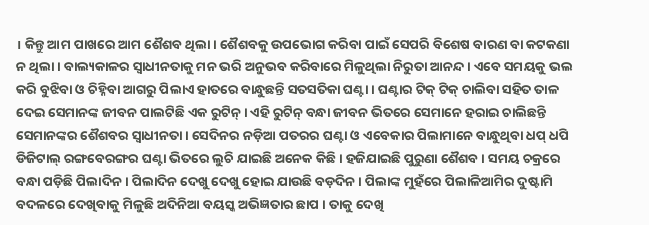। କିନ୍ତୁ ଆମ ପାଖରେ ଆମ ଶୈଶବ ଥିଲା । ଶୈଶବକୁ ଉପଭୋଗ କରିବା ପାଇଁ ସେପରି ବିଶେଷ ବାରଣ ବା କଟକଣା ନ ଥିଲା । ବାଲ୍ୟକାଳର ସ୍ୱାଧୀନତାକୁ ମନ ଭରି ଅନୁଭବ କରିବାରେ ମିଳୁଥିଲା ନିରୁତା ଆନନ୍ଦ । ଏବେ ସମୟକୁ ଭଲ କରି ବୁଝିବା ଓ ଚିହ୍ନିବା ଆଗରୁ ପିଲାଏ ହାତରେ ବାନ୍ଧୁଛନ୍ତି ସତସତିକା ଘଣ୍ଟା । ଘଣ୍ଟାର ଟିକ୍ ଟିକ୍ ଚାଲିବା ସହିତ ତାଳ ଦେଇ ସେମାନଙ୍କ ଜୀବନ ପାଲଟିଛି ଏକ ରୁଟିନ୍ । ଏହି ରୁଟିନ୍ ବନ୍ଧା ଜୀବନ ଭିତରେ ସେମାନେ ହରାଇ ଚାଲିଛନ୍ତି ସେମାନଙ୍କର ଶୈଶବର ସ୍ୱାଧୀନତା । ସେଦିନର ନଡ଼ିଆ ପତରର ଘଣ୍ଟା ଓ ଏବେକାର ପିଲାମାନେ ବାନ୍ଧୁଥିବା ଧପ୍ ଧପି ଡିଜିଟାଲ୍ ରଙ୍ଗବେରଙ୍ଗର ଘଣ୍ଟା ଭିତରେ ଲୁଚି ଯାଇଛି ଅନେକ କିଛି । ହଜିଯାଇଛି ପୁରୁଣା ଶୈଶବ । ସମୟ ଚକ୍ରରେ ବନ୍ଧା ପଡ଼ିଛି ପିଲାଦିନ । ପିଲାଦିନ ଦେଖୁ ଦେଖୁ ହୋଇ ଯାଉଛି ବଡ଼ଦିନ । ପିଲାଙ୍କ ମୁହଁରେ ପିଲାଳିଆମିର ଦୁଷ୍ଟାମି ବଦଳରେ ଦେଖିବାକୁ ମିଳୁଛି ଅଦିନିଆ ବୟସ୍କ ଅଭିଜ୍ଞତାର ଛାପ । ତାକୁ ଦେଖି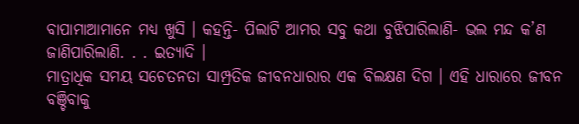ବାପାମାଆମାନେ ମଧ୍ୟ ଖୁସି । କହନ୍ତି- ପିଲାଟି ଆମର ସବୁ କଥା ବୁଝିପାରିଲାଣି- ଭଲ ମନ୍ଦ କ’ଣ ଜାଣିପାରିଲାଣି. . . ଇତ୍ୟାଦି ।
ମାତ୍ରାଧିକ ସମୟ ସଚେତନତା ସାମ୍ପ୍ରତିକ ଜୀବନଧାରାର ଏକ ବିଲକ୍ଷଣ ଦିଗ । ଏହି ଧାରାରେ ଜୀବନ ବଞ୍ଚିବାକୁ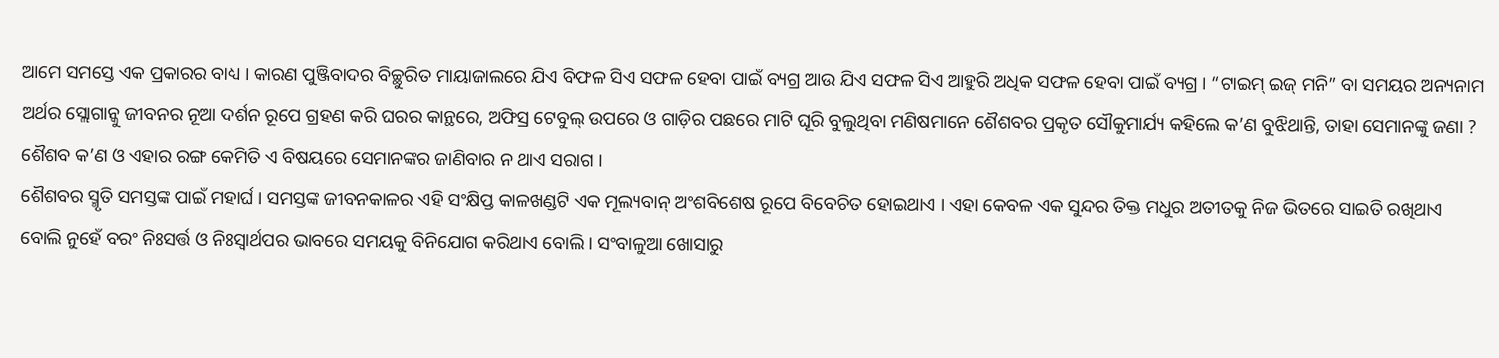ଆମେ ସମସ୍ତେ ଏକ ପ୍ରକାରର ବାଧ୍ୟ । କାରଣ ପୁଞ୍ଜିବାଦର ବିଚ୍ଛୁରିତ ମାୟାଜାଲରେ ଯିଏ ବିଫଳ ସିଏ ସଫଳ ହେବା ପାଇଁ ବ୍ୟଗ୍ର ଆଉ ଯିଏ ସଫଳ ସିଏ ଆହୁରି ଅଧିକ ସଫଳ ହେବା ପାଇଁ ବ୍ୟଗ୍ର । “ଟାଇମ୍ ଇଜ୍ ମନି” ବା ସମୟର ଅନ୍ୟନାମ ଅର୍ଥର ସ୍ଲୋଗାନ୍କୁ ଜୀବନର ନୂଆ ଦର୍ଶନ ରୂପେ ଗ୍ରହଣ କରି ଘରର କାନ୍ଥରେ, ଅଫିସ୍ର ଟେବୁଲ୍ ଉପରେ ଓ ଗାଡ଼ିର ପଛରେ ମାଟି ଘୂରି ବୁଲୁଥିବା ମଣିଷମାନେ ଶୈଶବର ପ୍ରକୃତ ସୌକୁମାର୍ଯ୍ୟ କହିଲେ କ’ଣ ବୁଝିଥାନ୍ତି, ତାହା ସେମାନଙ୍କୁ ଜଣା ? ଶୈଶବ କ’ଣ ଓ ଏହାର ରଙ୍ଗ କେମିତି ଏ ବିଷୟରେ ସେମାନଙ୍କର ଜାଣିବାର ନ ଥାଏ ସରାଗ ।
ଶୈଶବର ସ୍ମୃତି ସମସ୍ତଙ୍କ ପାଇଁ ମହାର୍ଘ । ସମସ୍ତଙ୍କ ଜୀବନକାଳର ଏହି ସଂକ୍ଷିପ୍ତ କାଳଖଣ୍ଡଟି ଏକ ମୂଲ୍ୟବାନ୍ ଅଂଶବିଶେଷ ରୂପେ ବିବେଚିତ ହୋଇଥାଏ । ଏହା କେବଳ ଏକ ସୁନ୍ଦର ତିକ୍ତ ମଧୁର ଅତୀତକୁ ନିଜ ଭିତରେ ସାଇତି ରଖିଥାଏ ବୋଲି ନୁହେଁ ବରଂ ନିଃସର୍ତ୍ତ ଓ ନିଃସ୍ୱାର୍ଥପର ଭାବରେ ସମୟକୁ ବିନିଯୋଗ କରିଥାଏ ବୋଲି । ସଂବାଳୁଆ ଖୋସାରୁ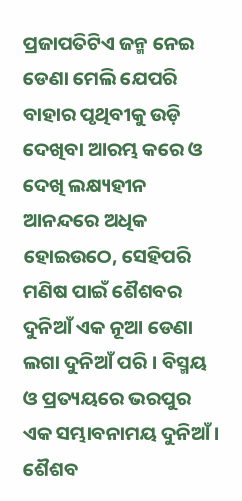ପ୍ରଜାପତିଟିଏ ଜନ୍ମ ନେଇ ଡେଣା ମେଲି ଯେପରି ବାହାର ପୃଥିବୀକୁ ଉଡ଼ି ଦେଖିବା ଆରମ୍ଭ କରେ ଓ ଦେଖି ଲକ୍ଷ୍ୟହୀନ ଆନନ୍ଦରେ ଅଧିକ ହୋଇଉଠେ, ସେହିପରି ମଣିଷ ପାଇଁ ଶୈଶବର ଦୁନିଆଁ ଏକ ନୂଆ ଡେଣା ଲଗା ଦୁନିଆଁ ପରି । ବିସ୍ମୟ ଓ ପ୍ରତ୍ୟୟରେ ଭରପୁର ଏକ ସମ୍ଭାବନାମୟ ଦୁନିଆଁ । ଶୈଶବ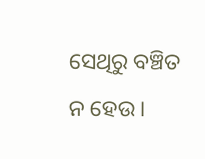ସେଥିରୁ ବଞ୍ଚିତ ନ ହେଉ ।